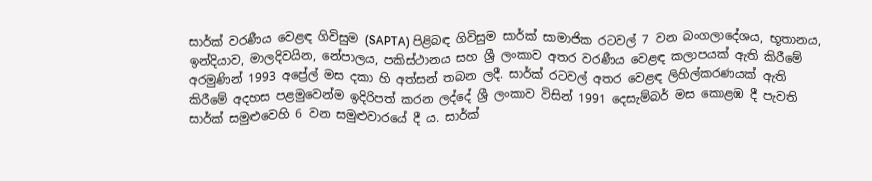සාර්ක් වරණීය වෙළඳ ගිවිසුම (SAPTA) පිළිබඳ ගිවිසුම සාර්ක් සාමාජික රටවල් 7 වන බංගලාදේශය, භූතානය, ඉන්දියාව, මාලදිවයින, නේපාලය, පකිස්ථානය සහ ශ්‍රී ලංකාව අතර වරණීය වෙළඳ කලාපයක් ඇති කිරීමේ අරමුණින් 1993 අප්‍රේල් මස දකා හි අත්සන් තබන ලදී. සාර්ක් රටවල් අතර වෙළඳ ලිහිල්කරණයක් ඇති කිරීමේ අදහස පළමුවෙන්ම ඉදිරිපත් කරන ලද්දේ ශ්‍රී ලංකාව විසින් 1991 දෙසැම්බර් මස කොළඹ දී පැවති සාර්ක් සමුළුවෙහි 6 වන සමුළුවාරයේ දී ය. සාර්ක්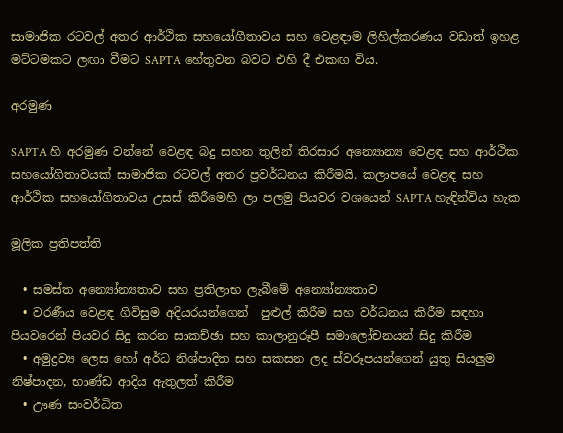සාමාජික රටවල් අතර ආර්ථික සහයෝගීතාවය සහ වෙළඳාම ලිහිල්කරණය වඩාත් ඉහළ මට්ටමකට ලඟා වීමට SAPTA හේතුවන බවට එහි දී එකඟ විය.

අරමුණ

SAPTA හි අරමුණ වන්නේ වෙළඳ බදු සහන තුලින් තිරසාර අන්‍යොන්‍ය වෙළඳ සහ ආර්ථික සහයෝගිතාවයක් සාමාජික රටවල් අතර ප්‍රවර්ධනය කිරීමයි. කලාපයේ වෙළඳ සහ ආර්ථික සහයෝගිතාවය උසස් කිරීමෙහි ලා පලමු පියවර වශයෙන් SAPTA හැඳින්විය හැක

මූලික ප්‍රතිපත්ති

  • සමස්ත අන්‍යෝන්‍යතාව සහ ප්‍රතිලාභ ලැබීමේ අන්‍යෝන්‍යතාව
  • වරණීය වෙළඳ ගිවිසුම අදියරයන්ගෙන්  පුළුල් කිරීම සහ වර්ධනය කිරීම සඳහා පියවරෙන් පියවර සිදු කරන සාකච්ඡා සහ කාලානුරූපී සමාලෝචනයන් සිදු කිරීම
  • අමුද්‍රව්‍ය ලෙස හෝ අර්ධ නිශ්පාදිත සහ සකසන ලද ස්වරූපයන්ගෙන් යුතු සියලුම නිෂ්පාදන, භාණ්ඩ ආදිය ඇතුලත් කිරීම
  • ඌණ සංවර්ධිත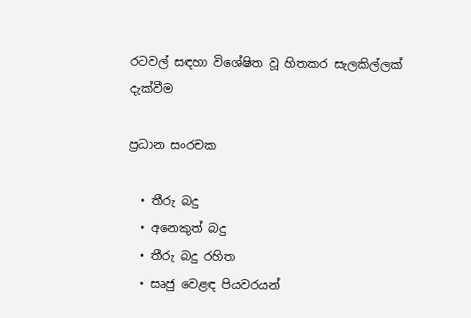රටවල් සඳහා විශේෂිත වූ හිතකර සැලකිල්ලක් දැක්වීම

ප්‍රධාන සංරචක

  • තීරු බදු
  • අනෙකුත් බදු
  • තීරු බදු රහිත
  • සෘජු වෙළඳ පියවරයන්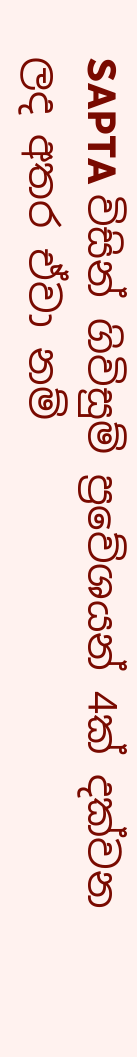SAPTA විසින් ගිවිසුම් ප්‍රවේශයන් 4ක් දක්වන ලද අතර ඒවා නම්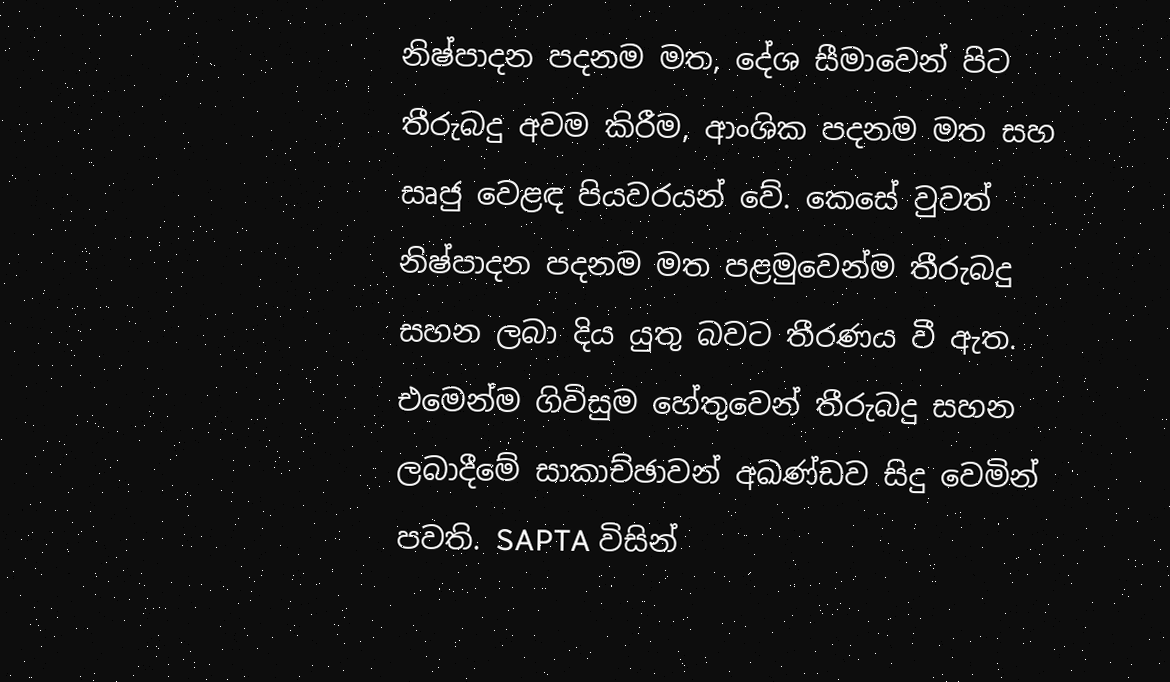නිෂ්පාදන පදනම මත, දේශ සීමාවෙන් පිට තීරුබදු අවම කිරීම, ආංශික පදනම මත සහ සෘජු වෙළඳ පියවරයන් වේ. කෙසේ වුවත් නිෂ්පාදන පදනම මත පළමුවෙන්ම තීරුබදු සහන ලබා දිය යුතු බවට තීරණය වී ඇත. එමෙන්ම ගිවිසුම හේතුවෙන් තීරුබදු සහන ලබාදීමේ සාකාච්ඡාවන් අඛණ්ඩව සිදු වෙමින් පවති. SAPTA විසින්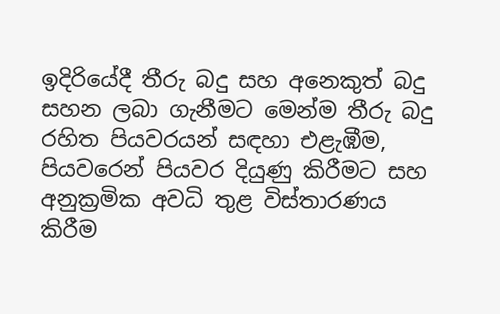ඉදිරියේදී තීරු බදු සහ අනෙකුත් බදු සහන ලබා ගැනීමට මෙන්ම තීරු බදු රහිත පියවරයන් සඳහා එළැඹීම, පියවරෙන් පියවර දියුණු කිරීමට සහ අනුක්‍රමික අවධි තුළ විස්තාරණය කිරීම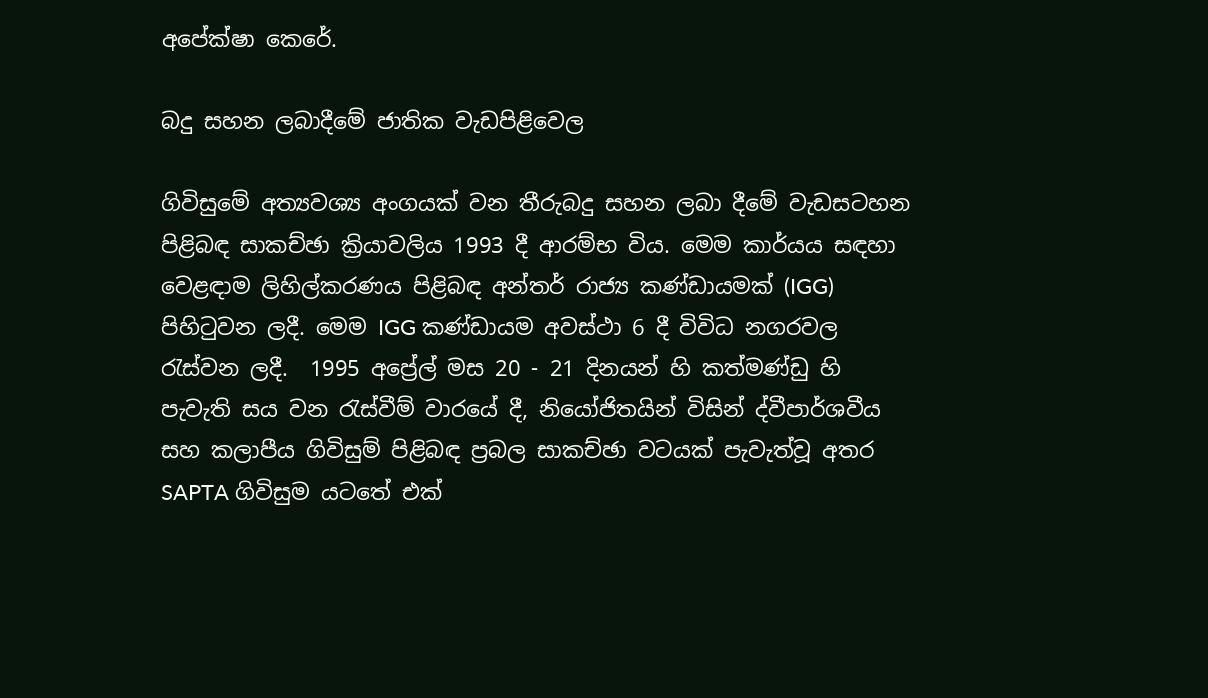අපේක්ෂා කෙරේ.

බදු සහන ලබාදීමේ ජාතික වැඩපිළිවෙල

ගිවිසුමේ අත්‍යවශ්‍ය අංගයක් වන තීරුබදු සහන ලබා දීමේ වැඩසටහන පිළිබඳ සාකච්ඡා ක්‍රියාවලිය 1993 දී ආරම්භ විය. මෙම කාර්යය සඳහා වෙළඳාම ලිහිල්කරණය පිළිබඳ අන්තර් රාජ්‍ය කණ්ඩායමක් (IGG) පිහිටුවන ලදී. මෙම IGG කණ්ඩායම අවස්ථා 6 දී විවිධ නගරවල රැස්වන ලදී.  1995 අප්‍රේල් මස 20 - 21 දිනයන් හි කත්මණ්ඩු හි පැවැති සය වන රැස්වීම් වාරයේ දී, නියෝජිතයින් විසින් ද්වීපාර්ශවීය සහ කලාපීය ගිවිසුම් පිළිබඳ ප්‍රබල සාකච්ඡා වටයක් පැවැත්වූ අතර SAPTA ගිවිසුම යටතේ එක්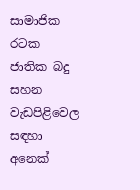සාමාජික රටක ජාතික බදු සහන වැඩපිළිවෙල සඳහා අනෙක්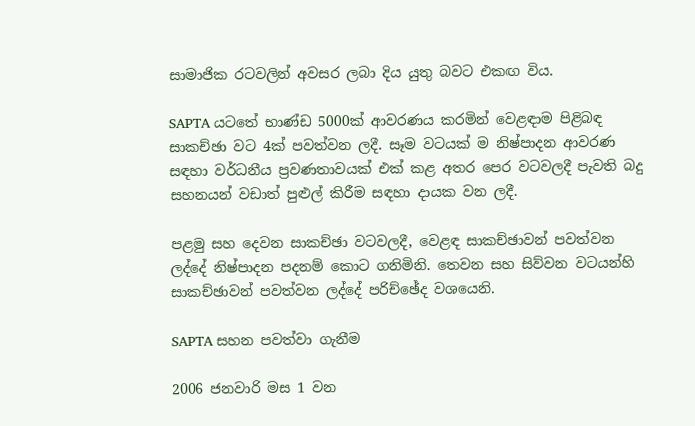සාමාජික රටවලින් අවසර ලබා දිය යුතු බවට එකඟ විය.

SAPTA යටතේ භාණ්ඩ 5000ක් ආවරණය කරමින් වෙළඳාම පිළිබඳ සාකච්ඡා වට 4ක් පවත්වන ලදී. සෑම වටයක් ම නිෂ්පාදන ආවරණ සඳහා වර්ධනීය ප්‍රවණතාවයක් එක් කළ අතර පෙර වටවලදී පැවති බදු සහනයන් වඩාත් පුළුල් කිරීම සඳහා දායක වන ලදී.

පළමු සහ දෙවන සාකච්ඡා වටවලදී, වෙළඳ සාකච්ඡාවන් පවත්වන ලද්දේ නිෂ්පාදන පදනම් කොට ගනිමිනි. තෙවන සහ සිව්වන වටයන්හි සාකච්ඡාවන් පවත්වන ලද්දේ පරිච්ඡේද වශයෙනි.

SAPTA සහන පවත්වා ගැනීම

2006 ජනවාරි මස 1 වන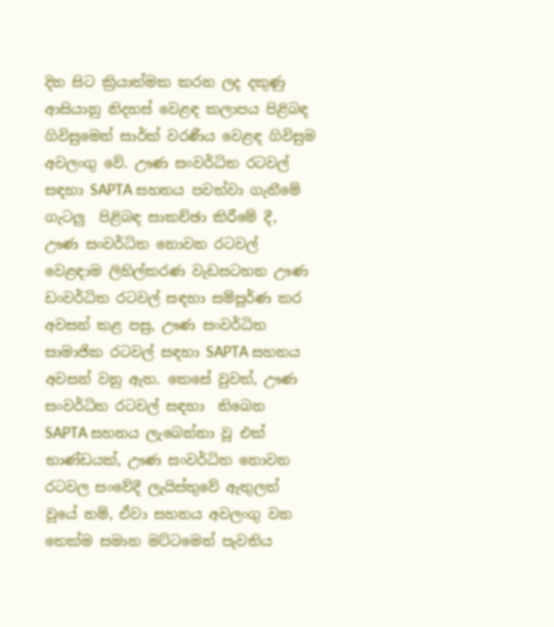දින සිට ක්‍රියාත්මක කරන ලද දකුණු ආසියානු නිදහස් වෙළඳ කලාපය පිළිබඳ ගිවිසුමෙන් සාර්ක් වරණීය වෙළඳ ගිවිසුම අවලංගු වේ. ඌණ සංවර්ධිත රටවල් සඳහා SAPTA සහනය පවත්වා ගැනීමේ ගැටලු  පිළිබඳ සාකච්ඡා කිරීමේ දී, ඌණ සංවර්ධිත නොවන රටවල් වෙළඳාම ලිහිල්කරණ වැඩසටහන ඌණ ඩංවර්ධිත රටවල් සඳහා සම්පූර්ණ කර අවසන් කළ පසු, ඌණ සංවර්ධිත සාමාජික රටවල් සඳහා SAPTA සහනය අවසන් වනු ඇත. කෙසේ වුවත්, ඌණ සංවර්ධිත රටවල් සඳහා  තිබෙන  SAPTA සහනය ලැබෙන්නා වූ එක් භාණ්ඩයක්, ඌණ සංවර්ධිත නොවන රටවල සංවේදී ලැයිස්තුවේ ඇතුලත් වූයේ නම්, ඒවා සහනය අවලංගු වන තෙක්ම සමාන මට්ටමෙන් පැවතිය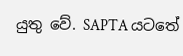යුතු වේ. SAPTA යටතේ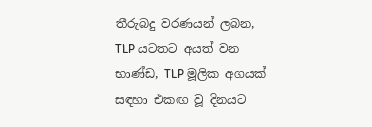තීරුබදු වරණයන් ලබන, TLP යටතට අයත් වන භාණ්ඩ, TLP මූලික අගයක් සඳහා එකඟ වූ දිනයට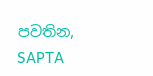පවතින, SAPTA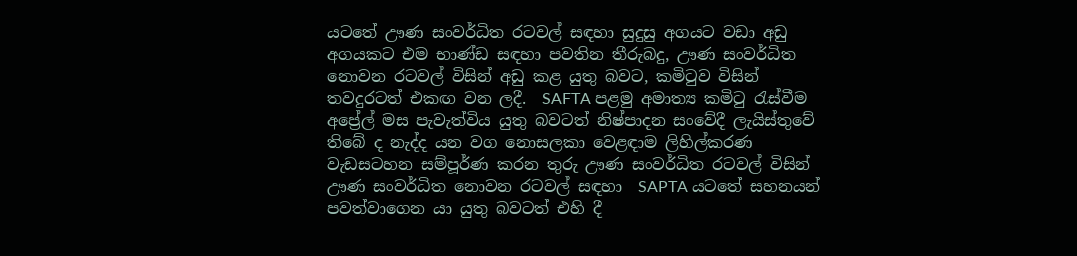යටතේ ඌණ සංවර්ධිත රටවල් සඳහා සුදුසු අගයට වඩා අඩු අගයකට එම භාණ්ඩ සඳහා පවතින තීරුබදු, ඌණ සංවර්ධිත නොවන රටවල් විසින් අඩු කළ යුතු බවට, කමිටුව විසින් තවදුරටත් එකඟ වන ලදී.  SAFTA පළමු අමාත්‍ය කමිටු රැස්වීම අප්‍රේල් මස පැවැත්විය යුතු බවටත් නිෂ්පාදන සංවේදී ලැයිස්තුවේ තිබේ ද නැද්ද යන වග නොසලකා වෙළඳාම ලිහිල්කරණ වැඩසටහන සම්පූර්ණ කරන තුරු ඌණ සංවර්ධිත රටවල් විසින් ඌණ සංවර්ධිත නොවන රටවල් සඳහා  SAPTA යටතේ සහනයන් පවත්වාගෙන යා යුතු බවටත් එහි දී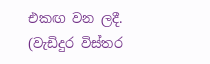එකඟ වන ලදී. (වැඩිදුර විස්තර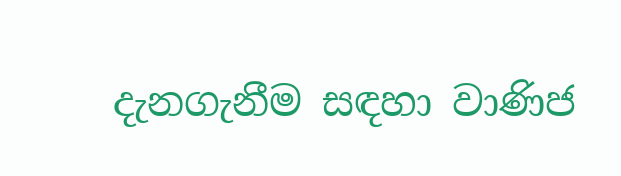දැනගැනීම සඳහා වාණිජ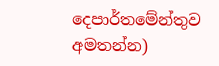දෙපාර්තමේන්තුව අමතන්න)